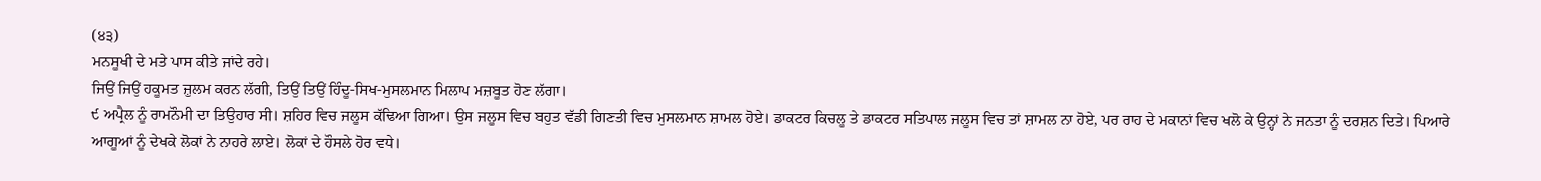(੪੩)
ਮਨਸੂਖੀ ਦੇ ਮਤੇ ਪਾਸ ਕੀਤੇ ਜਾਂਦੇ ਰਹੇ।
ਜਿਉਂ ਜਿਉਂ ਹਕੂਮਤ ਜ਼ੁਲਮ ਕਰਨ ਲੱਗੀ, ਤਿਉਂ ਤਿਉਂ ਹਿੰਦੂ-ਸਿਖ-ਮੁਸਲਮਾਨ ਮਿਲਾਪ ਮਜ਼ਬੂਤ ਹੋਣ ਲੱਗਾ।
੯ ਅਪ੍ਰੈਲ ਨੂੰ ਰਾਮਨੌਮੀ ਦਾ ਤਿਉਹਾਰ ਸੀ। ਸ਼ਹਿਰ ਵਿਚ ਜਲੂਸ ਕੱਢਿਆ ਗਿਆ। ਉਸ ਜਲੂਸ ਵਿਚ ਬਹੁਤ ਵੱਡੀ ਗਿਣਤੀ ਵਿਚ ਮੁਸਲਮਾਨ ਸ਼ਾਮਲ ਹੋਏ। ਡਾਕਟਰ ਕਿਚਲੂ ਤੇ ਡਾਕਟਰ ਸਤਿਪਾਲ ਜਲੂਸ ਵਿਚ ਤਾਂ ਸ਼ਾਮਲ ਨਾ ਹੋਏ, ਪਰ ਰਾਹ ਦੇ ਮਕਾਨਾਂ ਵਿਚ ਖਲੋ ਕੇ ਉਨ੍ਹਾਂ ਨੇ ਜਨਤਾ ਨੂੰ ਦਰਸ਼ਨ ਦਿਤੇ। ਪਿਆਰੇ ਆਗੂਆਂ ਨੂੰ ਦੇਖਕੇ ਲੋਕਾਂ ਨੇ ਨਾਹਰੇ ਲਾਏ। ਲੋਕਾਂ ਦੇ ਹੌਸਲੇ ਹੋਰ ਵਧੇ।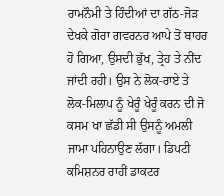ਰਾਮਨੌਮੀ ਤੇ ਹਿੰਦੀਆਂ ਦਾ ਗੱਠ-ਜੋੜ ਦੇਖਕੇ ਗੋਰਾ ਗਵਰਨਰ ਆਪੇ ਤੋਂ ਬਾਹਰ ਹੋ ਗਿਆ, ਉਸਦੀ ਭੁੱਖ, ਤ੍ਰੇਹ ਤੇ ਨੀਂਦ ਜਾਂਦੀ ਰਹੀ। ਉਸ ਨੇ ਲੋਕ-ਰਾਏ ਤੇ ਲੋਕ-ਮਿਲਾਪ ਨੂੰ ਖੇਰੂੰ ਖੇਰੂੰ ਕਰਨ ਦੀ ਜੋ ਕਸਮ ਖਾ ਛੱਡੀ ਸੀ ਉਸਨੂੰ ਅਮਲੀ ਜਾਮਾ ਪਹਿਨਾਉਣ ਲੱਗਾ। ਡਿਪਟੀ ਕਮਿਸ਼ਨਰ ਰਾਹੀਂ ਡਾਕਟਰ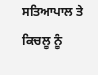ਸਤਿਆਪਾਲ ਤੇ ਕਿਚਲੂ ਨੂੰ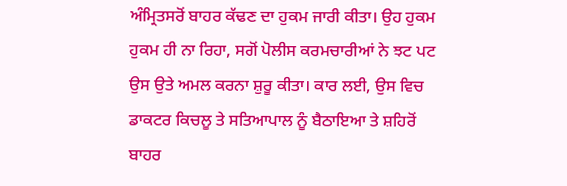ਅੰਮ੍ਰਿਤਸਰੋਂ ਬਾਹਰ ਕੱਢਣ ਦਾ ਹੁਕਮ ਜਾਰੀ ਕੀਤਾ। ਉਹ ਹੁਕਮ ਹੁਕਮ ਹੀ ਨਾ ਰਿਹਾ, ਸਗੋਂ ਪੋਲੀਸ ਕਰਮਚਾਰੀਆਂ ਨੇ ਝਟ ਪਟ ਉਸ ਉਤੇ ਅਮਲ ਕਰਨਾ ਸ਼ੁਰੂ ਕੀਤਾ। ਕਾਰ ਲਈ, ਉਸ ਵਿਚ ਡਾਕਟਰ ਕਿਚਲੂ ਤੇ ਸਤਿਆਪਾਲ ਨੂੰ ਬੈਠਾਇਆ ਤੇ ਸ਼ਹਿਰੋਂ ਬਾਹਰ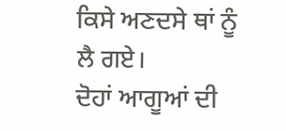ਕਿਸੇ ਅਣਦਸੇ ਥਾਂ ਨੂੰ ਲੈ ਗਏ।
ਦੋਹਾਂ ਆਗੂਆਂ ਦੀ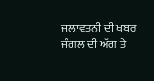ਜਲਾਵਤਨੀ ਦੀ ਖਬਰ ਜੰਗਲ ਦੀ ਅੱਗ ਤੇ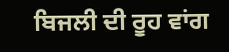ਬਿਜਲੀ ਦੀ ਰੂਹ ਵਾਂਗ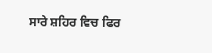ਸਾਰੇ ਸ਼ਹਿਰ ਵਿਚ ਫਿਰ